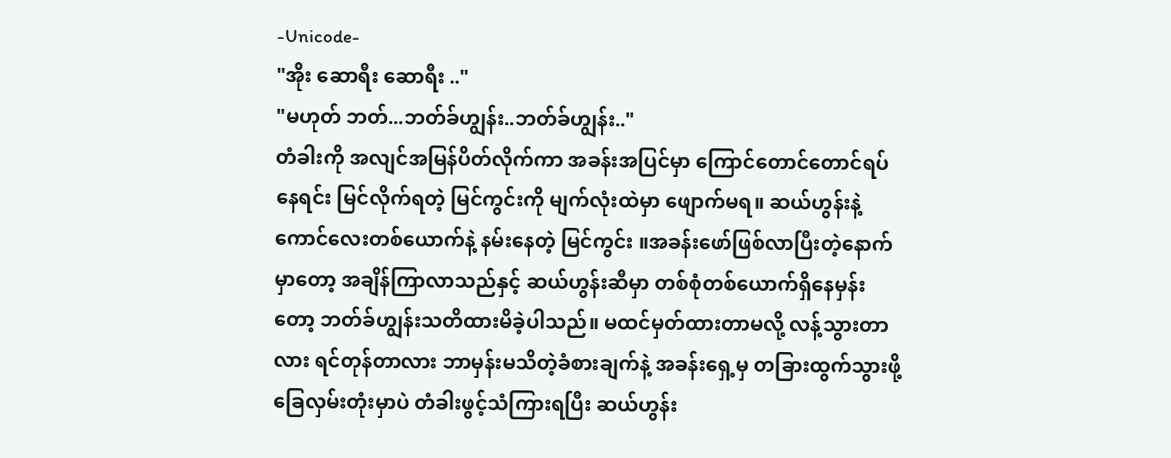-Unicode-
"အိုး ဆောရီး ဆောရီး .."
"မဟုတ် ဘတ်...ဘတ်ခ်ဟျွန်း..ဘတ်ခ်ဟျွန်း.."
တံခါးကို အလျင်အမြန်ပိတ်လိုက်ကာ အခန်းအပြင်မှာ ကြောင်တောင်တောင်ရပ်နေရင်း မြင်လိုက်ရတဲ့ မြင်ကွင်းကို မျက်လုံးထဲမှာ ဖျောက်မရ။ ဆယ်ဟွန်းနဲ့ ကောင်လေးတစ်ယောက်နဲ့ နမ်းနေတဲ့ မြင်ကွင်း ။အခန်းဖော်ဖြစ်လာပြီးတဲ့နောက်မှာတော့ အချိန်ကြာလာသည်နှင့် ဆယ်ဟွန်းဆီမှာ တစ်စုံတစ်ယောက်ရှိနေမှန်းတော့ ဘတ်ခ်ဟျွန်းသတိထားမိခဲ့ပါသည်။ မထင်မှတ်ထားတာမလို့ လန့်သွားတာလား ရင်တုန်တာလား ဘာမှန်းမသိတဲ့ခံစားချက်နဲ့ အခန်းရှေ့မှ တခြားထွက်သွားဖို့ခြေလှမ်းတုံးမှာပဲ တံခါးဖွင့်သံကြားရပြီး ဆယ်ဟွန်း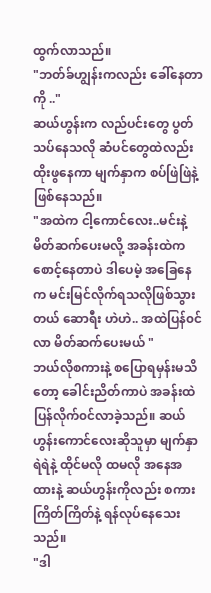ထွက်လာသည်။
"ဘတ်ခ်ဟျွန်းကလည်း ခေါ်နေတာကို .."
ဆယ်ဟွန်းက လည်ပင်းတွေ ပွတ်သပ်နေသလို ဆံပင်တွေထဲလည်း ထိုးဖွနေကာ မျက်နှာက စပ်ဖြဲဖြဲနဲ့ ဖြစ်နေသည်။
"အထဲက ငါ့ကောင်လေး..မင်းနဲ့ မိတ်ဆက်ပေးမလို့ အခန်းထဲကစောင့်နေတာပဲ ဒါပေမဲ့ အခြေနေက မင်းမြင်လိုက်ရသလိုဖြစ်သွားတယ် ဆောရီး ဟဲဟဲ.. အထဲပြန်၀င်လာ မိတ်ဆက်ပေးမယ် "
ဘယ်လိုစကားနဲ့ စပြောရမှန်းမသိတော့ ခေါင်းညိတ်ကာပဲ အခန်းထဲ ပြန်လိုက်၀င်လာခဲ့သည်။ ဆယ်ဟွန်းကောင်လေးဆိုသူမှာ မျက်နှာရဲရဲနဲ့ ထိုင်မလို ထမလို အနေအထားနဲ့ ဆယ်ဟွန်းကိုလည်း စကားကြိတ်ကြိတ်နဲ့ ရန်လုပ်နေသေးသည်။
"ဒါ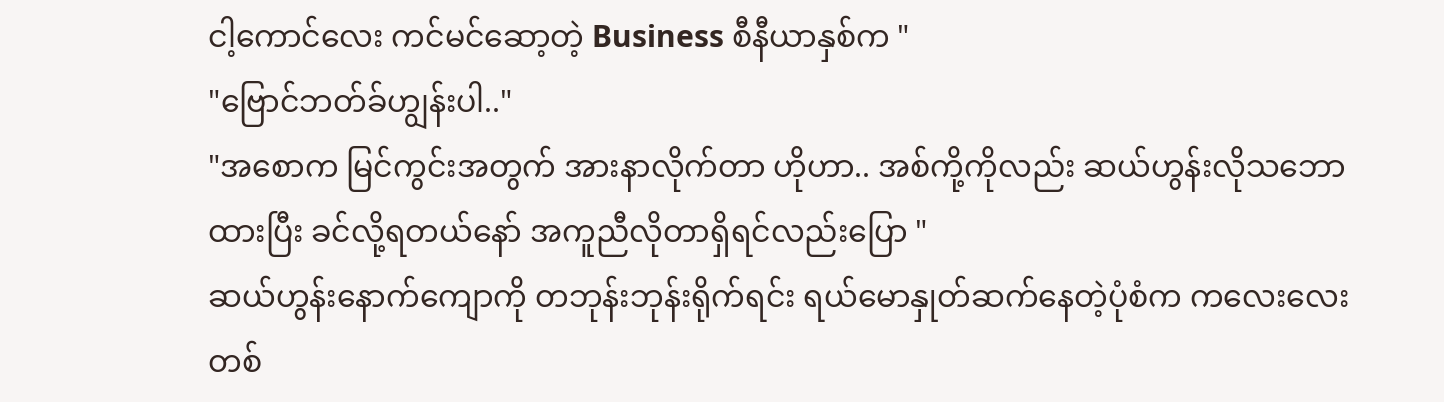ငါ့ကောင်လေး ကင်မင်ဆော့တဲ့ Business စီနီယာနှစ်က "
"ဗြောင်ဘတ်ခ်ဟျွန်းပါ.."
"အစောက မြင်ကွင်းအတွက် အားနာလိုက်တာ ဟိုဟာ.. အစ်ကို့ကိုလည်း ဆယ်ဟွန်းလိုသဘောထားပြီး ခင်လို့ရတယ်နော် အကူညီလိုတာရှိရင်လည်းပြော "
ဆယ်ဟွန်းနောက်ကျောကို တဘုန်းဘုန်းရိုက်ရင်း ရယ်မောနှုတ်ဆက်နေတဲ့ပုံစံက ကလေးလေးတစ်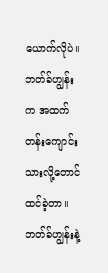ယောက်လိုပဲ။ ဘတ်ခ်ဟျွန်းက အထက်တန်းကျောင်းသားလို့တောင် ထင်ခဲ့တာ။ ဘတ်ခ်ဟျွန်းနဲ့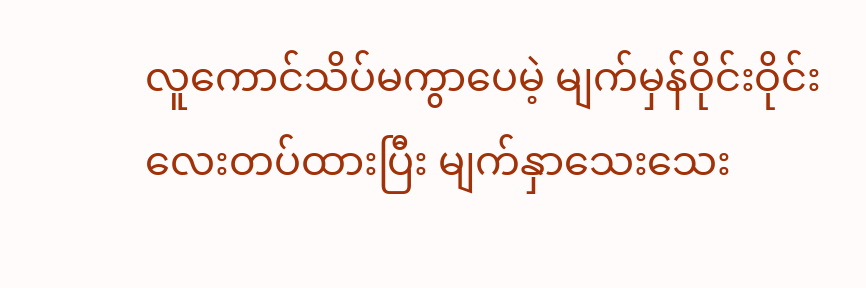လူကောင်သိပ်မကွာပေမဲ့ မျက်မှန်ဝိုင်းဝိုင်းလေးတပ်ထားပြီး မျက်နှာသေးသေး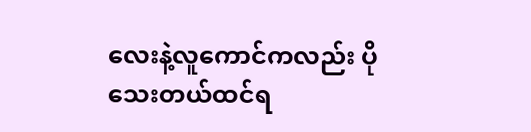လေးနဲ့လူကောင်ကလည်း ပိုသေးတယ်ထင်ရ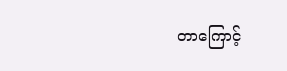တာကြောင့်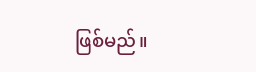ဖြစ်မည်။